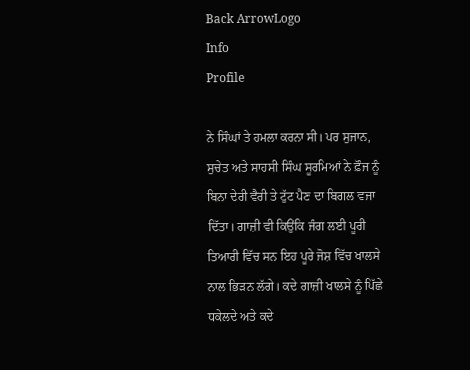Back ArrowLogo
Info
Profile

ਨੇ ਸਿੰਘਾਂ ਤੇ ਹਮਲਾ ਕਰਨਾ ਸੀ। ਪਰ ਸੁਜਾਨ, ਸੁਚੇਤ ਅਤੇ ਸਾਹਸੀ ਸਿੰਘ ਸੂਰਮਿਆਂ ਨੇ ਫ਼ੌਜ ਨੂੰ ਬਿਨਾ ਦੇਰੀ ਵੈਰੀ ਤੇ ਟੁੱਟ ਪੈਣ ਦਾ ਬਿਗਲ ਵਜਾ ਦਿੱਤਾ। ਗਾਜ਼ੀ ਵੀ ਕਿਉਂਕਿ ਜੰਗ ਲਈ ਪੂਰੀ ਤਿਆਰੀ ਵਿੱਚ ਸਨ ਇਹ ਪੂਰੇ ਜੋਸ਼ ਵਿੱਚ ਖਾਲਸੇ ਨਾਲ ਭਿੜਨ ਲੱਗੇ। ਕਦੇ ਗਾਜ਼ੀ ਖਾਲਸੇ ਨੂੰ ਪਿੱਛੇ ਧਕੇਲਦੇ ਅਤੇ ਕਦੇ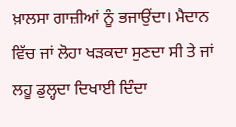ਖ਼ਾਲਸਾ ਗਾਜ਼ੀਆਂ ਨੂੰ ਭਜਾਉਂਦਾ। ਮੈਦਾਨ ਵਿੱਚ ਜਾਂ ਲੋਹਾ ਖੜਕਦਾ ਸੁਣਦਾ ਸੀ ਤੇ ਜਾਂ ਲਹੂ ਡੁਲ੍ਹਦਾ ਦਿਖਾਈ ਦਿੰਦਾ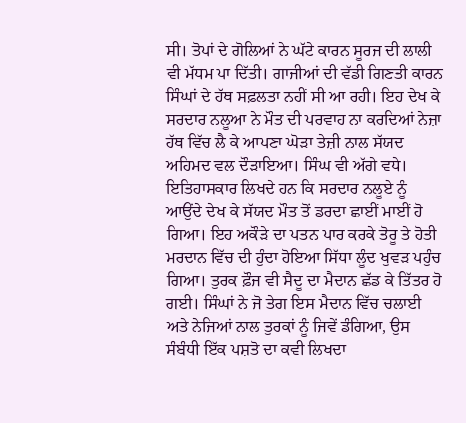ਸੀ। ਤੋਪਾਂ ਦੇ ਗੋਲਿਆਂ ਨੇ ਘੱਟੇ ਕਾਰਨ ਸੂਰਜ ਦੀ ਲਾਲੀ ਵੀ ਮੱਧਮ ਪਾ ਦਿੱਤੀ। ਗਾਜੀਆਂ ਦੀ ਵੱਡੀ ਗਿਣਤੀ ਕਾਰਨ ਸਿੰਘਾਂ ਦੇ ਹੱਥ ਸਫ਼ਲਤਾ ਨਹੀਂ ਸੀ ਆ ਰਹੀ। ਇਹ ਦੇਖ ਕੇ ਸਰਦਾਰ ਨਲੂਆ ਨੇ ਮੌਤ ਦੀ ਪਰਵਾਹ ਨਾ ਕਰਦਿਆਂ ਨੇਜ਼ਾ ਹੱਥ ਵਿੱਚ ਲੈ ਕੇ ਆਪਣਾ ਘੋੜਾ ਤੇਜ਼ੀ ਨਾਲ ਸੱਯਦ ਅਹਿਮਦ ਵਲ ਦੌੜਾਇਆ। ਸਿੰਘ ਵੀ ਅੱਗੇ ਵਧੇ। ਇਤਿਹਾਸਕਾਰ ਲਿਖਦੇ ਹਨ ਕਿ ਸਰਦਾਰ ਨਲੂਏ ਨੂੰ ਆਉਂਦੇ ਦੇਖ ਕੇ ਸੱਯਦ ਮੌਤ ਤੋਂ ਡਰਦਾ ਛਾਈਂ ਮਾਈਂ ਹੋ ਗਿਆ। ਇਹ ਅਕੌੜੇ ਦਾ ਪਤਨ ਪਾਰ ਕਰਕੇ ਤੋਰੂ ਤੇ ਹੋਤੀ ਮਰਦਾਨ ਵਿੱਚ ਦੀ ਹੁੰਦਾ ਹੋਇਆ ਸਿੱਧਾ ਲੂੰਦ ਖੁਵੜ ਪਹੁੰਚ ਗਿਆ। ਤੁਰਕ ਫ਼ੌਜ ਵੀ ਸੈਦੂ ਦਾ ਮੈਦਾਨ ਛੱਡ ਕੇ ਤਿੱਤਰ ਹੋ ਗਈ। ਸਿੰਘਾਂ ਨੇ ਜੋ ਤੇਗ ਇਸ ਮੈਦਾਨ ਵਿੱਚ ਚਲਾਈ ਅਤੇ ਨੇਜਿਆਂ ਨਾਲ ਤੁਰਕਾਂ ਨੂੰ ਜਿਵੇਂ ਡੰਗਿਆ, ਉਸ ਸੰਬੰਧੀ ਇੱਕ ਪਸ਼ਤੋ ਦਾ ਕਵੀ ਲਿਖਦਾ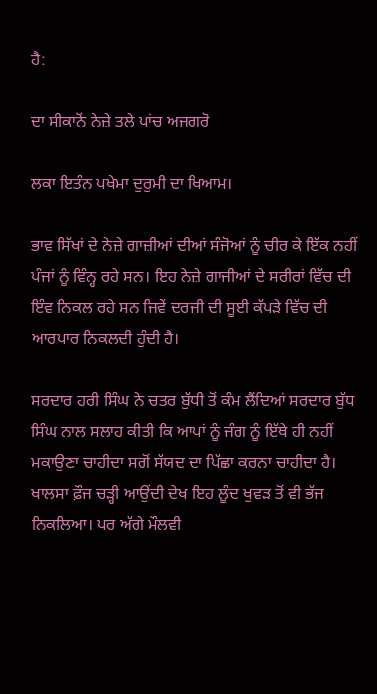ਹੈ:

ਦਾ ਸੀਕਾਨੋਂ ਨੇਜ਼ੇ ਤਲੇ ਪਾਂਚ ਅਜਗਰੋ

ਲਕਾ ਇਤੰਨ ਪਖੇਮਾ ਦੁਰੁਮੀ ਦਾ ਖਿਆਮ।

ਭਾਵ ਸਿੱਖਾਂ ਦੇ ਨੇਜ਼ੇ ਗਾਜ਼ੀਆਂ ਦੀਆਂ ਸੰਜੋਆਂ ਨੂੰ ਚੀਰ ਕੇ ਇੱਕ ਨਹੀਂ ਪੰਜਾਂ ਨੂੰ ਵਿੰਨ੍ਹ ਰਹੇ ਸਨ। ਇਹ ਨੇਜ਼ੇ ਗਾਜੀਆਂ ਦੇ ਸਰੀਰਾਂ ਵਿੱਚ ਦੀ ਇੰਵ ਨਿਕਲ ਰਹੇ ਸਨ ਜਿਵੇਂ ਦਰਜੀ ਦੀ ਸੂਈ ਕੱਪੜੇ ਵਿੱਚ ਦੀ ਆਰਪਾਰ ਨਿਕਲਦੀ ਹੁੰਦੀ ਹੈ।

ਸਰਦਾਰ ਹਰੀ ਸਿੰਘ ਨੇ ਚਤਰ ਬੁੱਧੀ ਤੋਂ ਕੰਮ ਲੈਂਦਿਆਂ ਸਰਦਾਰ ਬੁੱਧ ਸਿੰਘ ਨਾਲ ਸਲਾਹ ਕੀਤੀ ਕਿ ਆਪਾਂ ਨੂੰ ਜੰਗ ਨੂੰ ਇੱਥੇ ਹੀ ਨਹੀਂ ਮਕਾਉਣਾ ਚਾਹੀਦਾ ਸਗੋਂ ਸੱਯਦ ਦਾ ਪਿੱਛਾ ਕਰਨਾ ਚਾਹੀਦਾ ਹੈ। ਖਾਲਸਾ ਫ਼ੌਜ ਚੜ੍ਹੀ ਆਉਂਦੀ ਦੇਖ ਇਹ ਲੂੰਦ ਖੁਵੜ ਤੋਂ ਵੀ ਭੱਜ ਨਿਕਲਿਆ। ਪਰ ਅੱਗੇ ਮੌਲਵੀ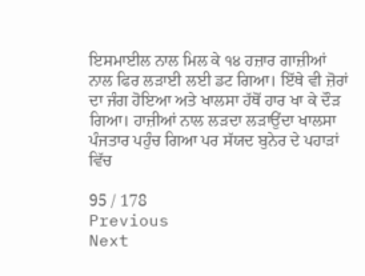ਇਸਮਾਈਲ ਨਾਲ ਮਿਲ ਕੇ ੧੪ ਹਜ਼ਾਰ ਗਾਜ਼ੀਆਂ ਨਾਲ ਫਿਰ ਲੜਾਈ ਲਈ ਡਟ ਗਿਆ। ਇੱਥੇ ਵੀ ਜ਼ੋਰਾਂ ਦਾ ਜੰਗ ਹੋਇਆ ਅਤੇ ਖਾਲਸਾ ਹੱਥੋਂ ਹਾਰ ਖਾ ਕੇ ਦੌੜ ਗਿਆ। ਹਾਜ਼ੀਆਂ ਨਾਲ ਲੜਦਾ ਲੜਾਉਂਦਾ ਖਾਲਸਾ ਪੰਜਤਾਰ ਪਹੁੰਚ ਗਿਆ ਪਰ ਸੱਯਦ ਬੁਨੇਰ ਦੇ ਪਹਾੜਾਂ ਵਿੱਚ

95 / 178
Previous
Next